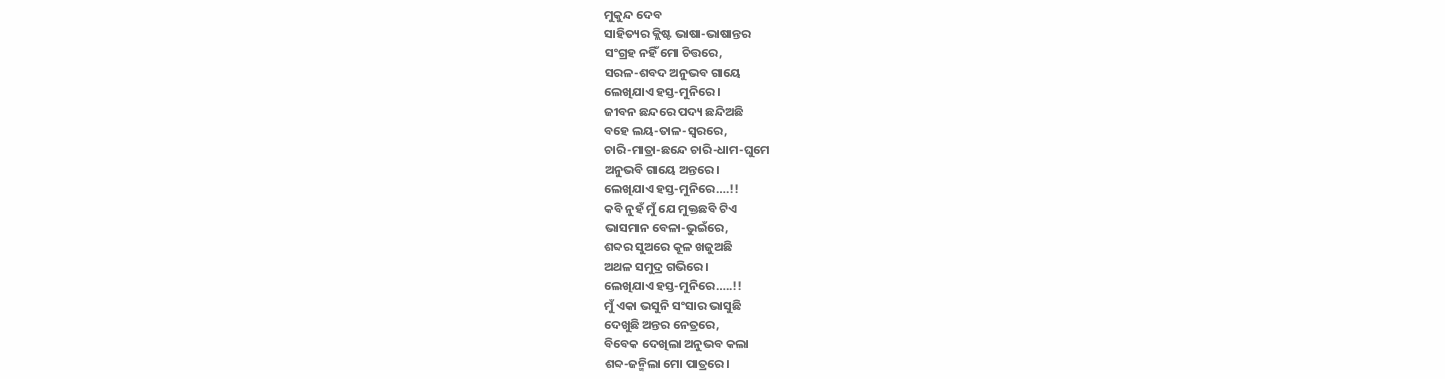ମୁକୁନ୍ଦ ଦେବ
ସାହିତ୍ୟର କ୍ଲିଷ୍ଟ ଭାଷା-ଭାଷାନ୍ତର
ସଂଗ୍ରହ ନହିଁ ମୋ ଚିତ୍ତରେ,
ସରଳ-ଶବଦ ଅନୁଭବ ଗାୟେ
ଲେଖିଯାଏ ହସ୍ତ-ମୁନିରେ।
ଜୀବନ ଛନ୍ଦରେ ପଦ୍ୟ ଛନ୍ଦିଅଛି
ବହେ ଲୟ-ତାଳ-ସ୍ୱରରେ,
ଚାରି-ମାତ୍ରା-ଛନ୍ଦେ ଚାରି-ଧାମ-ଘୁମେ
ଅନୁଭବି ଗାୟେ ଅନ୍ତରେ।
ଲେଖିଯାଏ ହସ୍ତ-ମୁନିରେ….!!
କବି ନୁହଁ ମୁଁ ଯେ ମୁକ୍ତଛବି ଟିଏ
ଭାସମାନ ବେଳା-ଭୁଇଁରେ,
ଶବ୍ଦର ସୁଅରେ କୂଳ ଖଜୁଅଛି
ଅଥଳ ସମୁଦ୍ର ଗଭିରେ।
ଲେଖିଯାଏ ହସ୍ତ-ମୁନିରେ…..!!
ମୁଁ ଏକା ଭସୁନି ସଂସାର ଭାସୁଛି
ଦେଖୁଛି ଅନ୍ତର ନେତ୍ରରେ,
ବିବେକ ଦେଖିଲା ଅନୁଭବ କଲା
ଶବ୍ଦ-ଜନ୍ମିଲା ମୋ ପାତ୍ରରେ।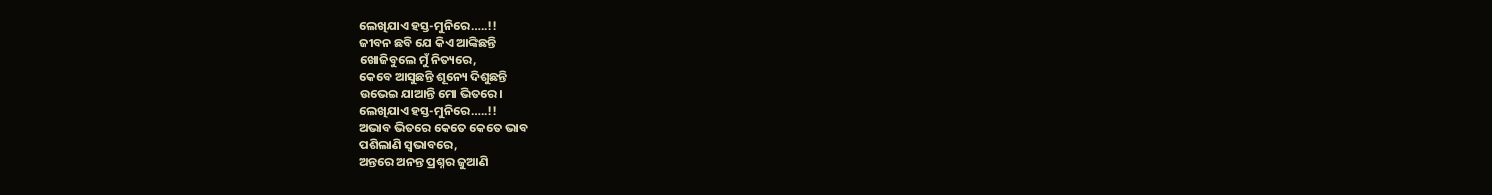ଲେଖିଯାଏ ହସ୍ତ-ମୁନିରେ…..!!
ଜୀବନ ଛବି ଯେ କିଏ ଆଙ୍କିଛନ୍ତି
ଖୋଜିବୁଲେ ମୁଁ ନିତ୍ୟରେ,
କେବେ ଆସୁଛନ୍ତି ଶୂନ୍ୟେ ଦିଶୁଛନ୍ତି
ଉଭେଇ ଯାଆନ୍ତି ମୋ ଭିତରେ।
ଲେଖିଯାଏ ହସ୍ତ-ମୁନିରେ…..!!
ଅଭାବ ଭିତରେ କେତେ କେତେ ଭାବ
ପଶିଲାଣି ସ୍ୱଭାବରେ,
ଅନ୍ତରେ ଅନନ୍ତ ପ୍ରଶ୍ନର ଜୁଆଣି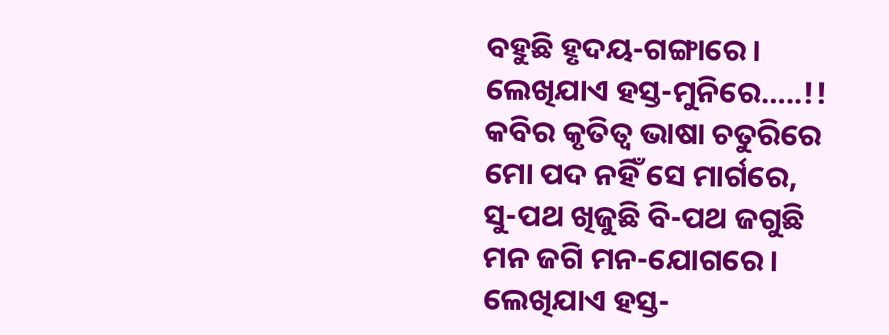ବହୁଛି ହୃଦୟ-ଗଙ୍ଗାରେ।
ଲେଖିଯାଏ ହସ୍ତ-ମୁନିରେ…..!!
କବିର କୃତିତ୍ୱ ଭାଷା ଚତୁରିରେ
ମୋ ପଦ ନହିଁ ସେ ମାର୍ଗରେ,
ସୁ-ପଥ ଖିଜୁଛି ବି-ପଥ ଜଗୁଛି
ମନ ଜଗି ମନ-ଯୋଗରେ।
ଲେଖିଯାଏ ହସ୍ତ-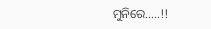ମୁନିରେ…..!!